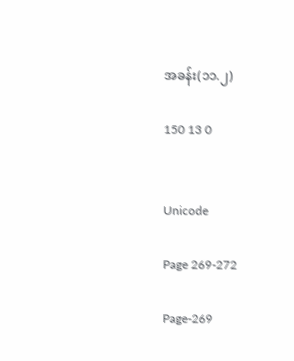အခန်း(၁၁.၂)

150 13 0


Unicode

Page 269-272

Page-269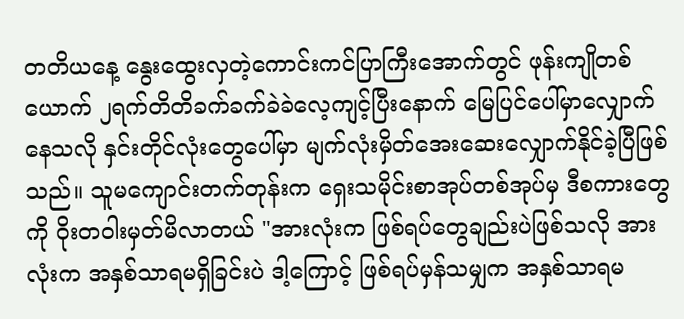တတိယနေ့ နွေးထွေးလှတဲ့ကောင်းကင်ပြာကြီးအောက်တွင် ဖုန်းကျိုတစ်ယောက် ၂ရက်တိတိခက်ခက်ခဲခဲလေ့ကျင့်ပြီးနောက် မြေပြင်ပေါ်မှာလျှောက်နေသလို နှင်းတိုင်လုံးတွေပေါ်မှာ မျက်လုံးမှိတ်အေးဆေးလျှောက်နိုင်ခဲ့ပြီဖြစ်သည်။ သူမကျောင်းတက်တုန်းက ရှေးသမိုင်းစာအုပ်တစ်အုပ်မှ ဒီစကားတွေကို ဝိုးတဝါးမှတ်မိလာတယ် "အားလုံးက ဖြစ်ရပ်တွေချည်းပဲဖြစ်သလို အားလုံးက အနှစ်သာရမရှိခြင်းပဲ ဒါ့ကြောင့် ဖြစ်ရပ်မှန်သမျှက အနှစ်သာရမ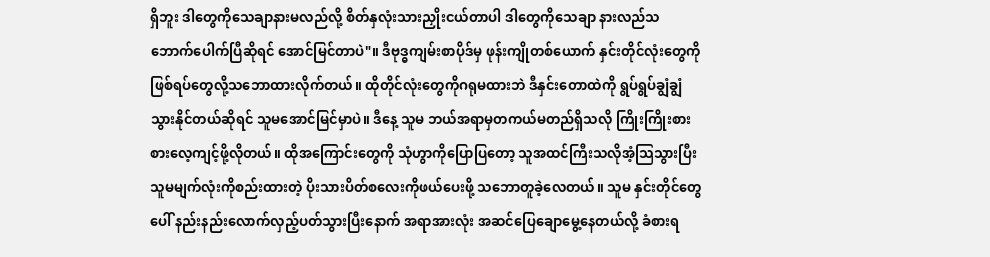ရှိဘူး ဒါတွေကိုသေချာနားမလည်လို့ စိတ်နှလုံးသားညှိုးငယ်တာပါ ဒါတွေကိုသေချာ နားလည်သဘောက်ပေါက်ပြီဆိုရင် အောင်မြင်တာပဲ"။ ဒီဗုဒ္ဓကျမ်းစာပိုဒ်မှ ဖုန်းကျိုတစ်ယောက် နှင်းတိုင်လုံးတွေကို ဖြစ်ရပ်တွေလို့သဘောထားလိုက်တယ်။ ထိုတိုင်လုံးတွေကိုဂရုမထားဘဲ ဒီနှင်းတောထဲကို ရွပ်ရွပ်ချွံချွံသွားနိုင်တယ်ဆိုရင် သူမအောင်မြင်မှာပဲ။ ဒီနေ့ သူမ ဘယ်အရာမှတကယ်မတည်ရှိသလို ကြိုးကြိုးစားစားလေ့ကျင့်ဖို့လိုတယ်။ ထိုအကြောင်းတွေကို သုံဟွာကိုပြောပြတော့ သူအထင်ကြီးသလိုအံ့သြသွားပြီး သူမမျက်လုံးကိုစည်းထားတဲ့ ပိုးသားပိတ်စလေးကိုဖယ်ပေးဖို့ သဘောတူခဲ့လေတယ်။ သူမ နှင်းတိုင်တွေပေါ် နည်းနည်းလောက်လှည့်ပတ်သွားပြီးနောက် အရာအားလုံး အဆင်ပြေချောမွေ့နေတယ်လို့ ခံစားရ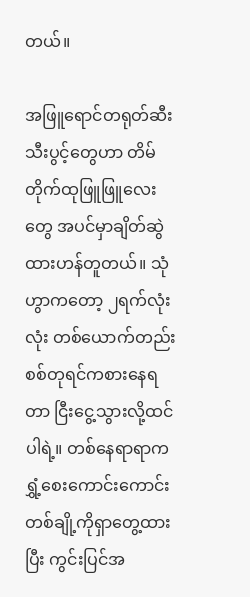တယ်။

အဖြူရောင်တရုတ်ဆီးသီးပွင့်တွေဟာ တိမ်တိုက်ထုဖြူဖြူလေးတွေ အပင်မှာချိတ်ဆွဲထားဟန်တူတယ်။ သုံဟွာကတော့ ၂ရက်လုံးလုံး တစ်ယောက်တည်းစစ်တုရင်ကစားနေရတာ ငြီးငွေ့သွားလို့ထင်ပါရဲ့။ တစ်နေရာရာက ရွှံ့စေးကောင်းကောင်းတစ်ချို့ကိုရှာတွေ့ထားပြီး ကွင်းပြင်အ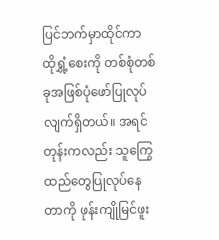ပြင်ဘက်မှာထိုင်ကာ ထိုရွှံ့စေးကို တစ်စုံတစ်ခုအဖြစ်ပုံဖော်ပြုလုပ်လျက်ရှိတယ်။ အရင်တုန်းကလည်း သူကြွေထည်တွေပြုလုပ်နေတာကို ဖုန်းကျိုမြင်ဖူး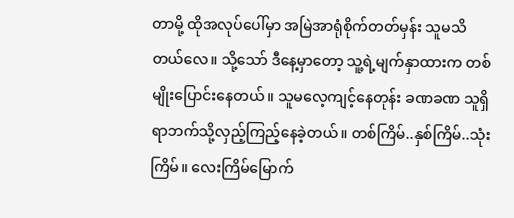တာမို့ ထိုအလုပ်ပေါ်မှာ အမြဲအာရုံစိုက်တတ်မှန်း သူမသိတယ်လေ။ သို့သော် ဒီနေ့မှာတော့ သူ့ရဲ့မျက်နှာထားက တစ်မျိုးပြောင်းနေတယ်။ သူမလေ့ကျင့်နေတုန်း ခဏခဏ သူရှိရာဘက်သို့လှည့်ကြည့်နေခဲ့တယ်။ တစ်ကြိမ်..နှစ်ကြိမ်..သုံးကြိမ်။ လေးကြိမ်မြောက်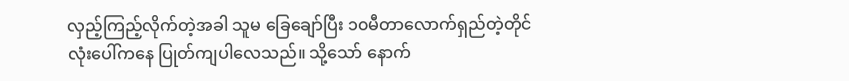လှည့်ကြည့်လိုက်တဲ့အခါ သူမ ခြေချော်ပြီး ၁၀မီတာလောက်ရှည်တဲ့တိုင်လုံးပေါ်ကနေ ပြုတ်ကျပါလေသည်။ သို့သော် နောက်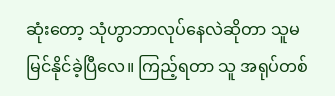ဆုံးတော့ သုံဟွာဘာလုပ်နေလဲဆိုတာ သူမမြင်နိုင်ခဲ့ပြီလေ။ ကြည့်ရတာ သူ အရုပ်တစ်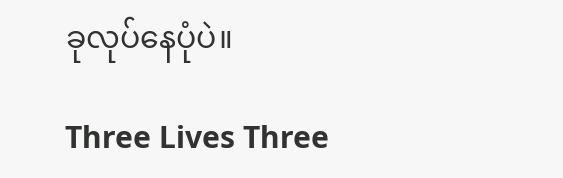ခုလုပ်နေပုံပဲ။

Three Lives Three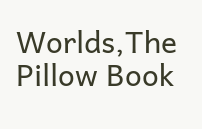Worlds,The Pillow Book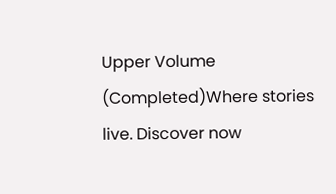Upper Volume (Completed)Where stories live. Discover now